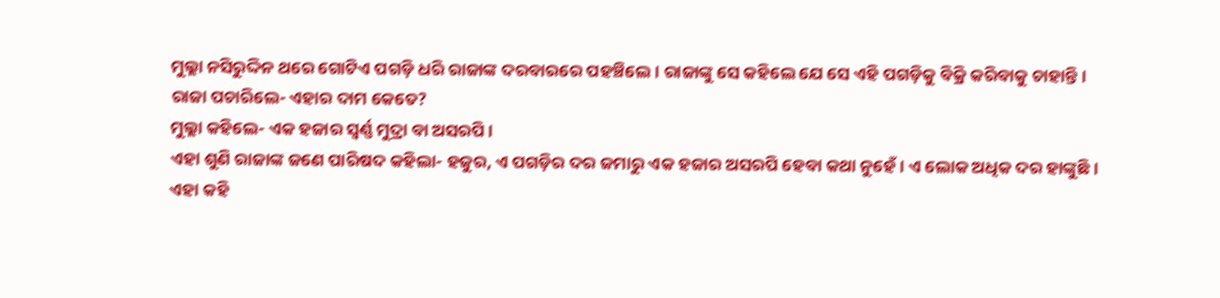ମୁଲ୍ଲା ନସିରୁଦ୍ଦିନ ଥରେ ଗୋଟିଏ ପଗଡ଼ି ଧରି ରାଜାଙ୍କ ଦରବାରରେ ପହଞ୍ଚିଲେ। ରାଜାଙ୍କୁ ସେ କହିଲେ ଯେ ସେ ଏହି ପଗଡ଼ିକୁ ବିକ୍ରି କରିବାକୁ ଚାହାନ୍ତି।
ରାଜା ପଚାରିଲେ- ଏହାର ଦାମ କେତେ?
ମୁଲ୍ଲା କହିଲେ- ଏକ ହଜାର ସ୍ବର୍ଣ୍ଣ ମୁଦ୍ରା ବା ଅସରପି।
ଏହା ଶୁଣି ରାଜାଙ୍କ ଜଣେ ପାରିଷଦ କହିଲା- ହଜୁର, ଏ ପଗଡ଼ିର ଦର ଜମାରୁ ଏକ ହଜାର ଅସରପି ହେବା କଥା ନୁହେଁ। ଏ ଲୋକ ଅଧିକ ଦର ହାଙ୍କୁଛି।
ଏହା କହି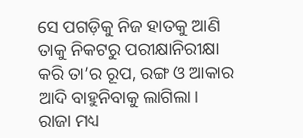ସେ ପଗଡ଼ିକୁ ନିଜ ହାତକୁ ଆଣି ତାକୁ ନିକଟରୁ ପରୀକ୍ଷାନିରୀକ୍ଷା କରି ତା’ର ରୂପ, ରଙ୍ଗ ଓ ଆକାର ଆଦି ବାହୁନିବାକୁ ଲାଗିଲା।
ରାଜା ମଧ୍ୟ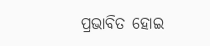ପ୍ରଭାବିତ ହୋଇ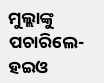ମୁଲ୍ଲାଙ୍କୁ ପଚାରିଲେ- ହଇଓ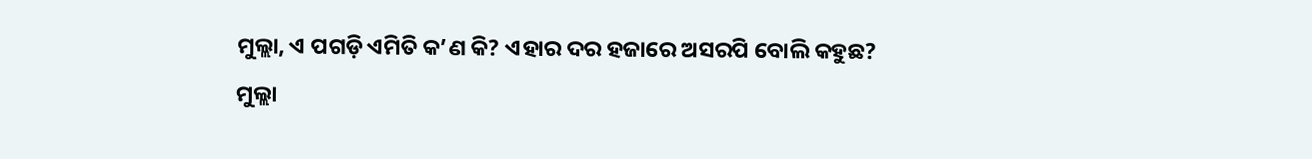ମୁଲ୍ଲା, ଏ ପଗଡ଼ି ଏମିତି କ’ଣ କି? ଏହାର ଦର ହଜାରେ ଅସରପି ବୋଲି କହୁଛ?
ମୁଲ୍ଲା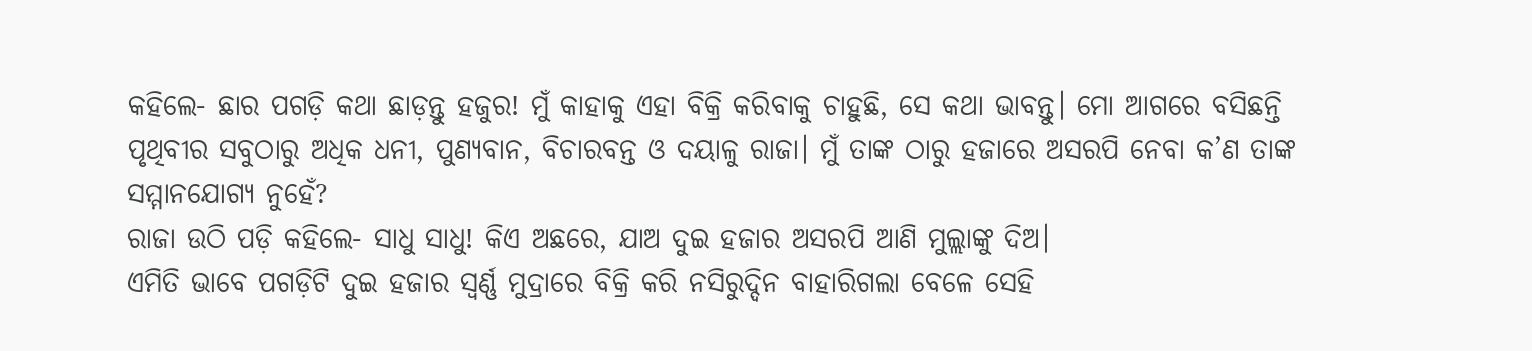କହିଲେ- ଛାର ପଗଡ଼ି କଥା ଛାଡ଼ନ୍ତୁ ହଜୁର! ମୁଁ କାହାକୁ ଏହା ବିକ୍ରି କରିବାକୁ ଚାହୁଛି, ସେ କଥା ଭାବନ୍ତୁ। ମୋ ଆଗରେ ବସିଛନ୍ତି ପୃଥିବୀର ସବୁଠାରୁ ଅଧିକ ଧନୀ, ପୁଣ୍ୟବାନ, ବିଚାରବନ୍ତ ଓ ଦୟାଳୁ ରାଜା। ମୁଁ ତା‌ଙ୍କ ଠାରୁ ହଜାରେ ଅସରପି ନେବା କ’ଣ ତାଙ୍କ ସମ୍ମାନଯୋଗ୍ୟ ନୁହେଁ?
ରାଜା ଉଠି ପଡ଼ି କହିଲେ- ସାଧୁ ସାଧୁ! କିଏ ଅଛରେ, ଯାଅ ଦୁଇ ହଜାର ଅସରପି ଆଣି ମୁଲ୍ଲାଙ୍କୁ ଦିଅ।
ଏମିତି ଭାବେ ପଗଡ଼ିଟି ଦୁଇ ହଜାର ସ୍ବର୍ଣ୍ଣ ମୁଦ୍ରାରେ ବିକ୍ରି କରି ନସିରୁଦ୍ଦିନ ବାହାରିଗଲା ବେଳେ ସେହି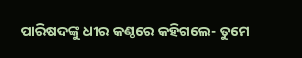ପାରିଷଦଙ୍କୁ ଧୀର କଣ୍ଠରେ କହିଗଲେ- ତୁମେ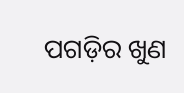ପଗଡ଼ିର ଖୁଣ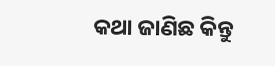କଥା ଜାଣିଛ କିନ୍ତୁ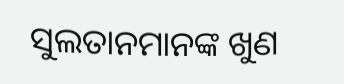ସୁଲତାନମାନଙ୍କ ଖୁଣ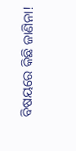ବିଷୟରେ କିଛି ଜାଣିନା!